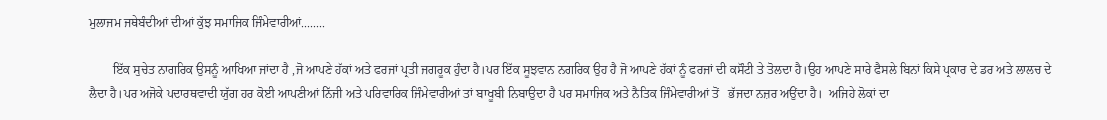ਮੁਲਾਜਮ ਜਥੇਬੰਦੀਆਂ ਦੀਆਂ ਕੁੱਝ ਸਮਾਜਿਕ ਜਿੰਮੇਵਾਰੀਆਂ........

        ਇੱਕ ਸੁਚੇਤ ਨਾਗਰਿਕ ਉਸਨੂੰ ਆਖਿਆ ਜਾਂਦਾ ਹੈ ,ਜੋ ਆਪਣੇ ਹੱਕਾਂ ਅਤੇ ਫਰਜਾਂ ਪ੍ਰਤੀ ਜਗਰੂਕ ਹੁੰਦਾ ਹੈ।ਪਰ ਇੱਕ ਸੂਝਵਾਨ ਨਗਰਿਕ ਉਹ ਹੈ ਜੋ ਆਪਣੇ ਹੱਕਾਂ ਨੂੰ ਫਰਜਾਂ ਦੀ ਕਸੌਟੀ ਤੇ ਤੋਲਦਾ ਹੈ।ਉਹ ਆਪਣੇ ਸਾਰੇ ਫੈਸਲੇ ਬਿਨਾਂ ਕਿਸੇ ਪ੍ਰਕਾਰ ਦੇ ਡਰ ਅਤੇ ਲਾਲਚ ਦੇ ਲੈਦਾ ਹੈ।ਪਰ ਅਜੋਕੇ ਪਦਾਰਥਵਾਦੀ ਯੁੱਗ ਹਰ ਕੋਈ ਆਪਣੀਆਂ ਨਿੱਜੀ ਅਤੇ ਪਰਿਵਾਰਿਕ ਜਿੰਮੇਵਾਰੀਆਂ ਤਾਂ ਬਾਖੂਬੀ ਨਿਬਾਉਦਾ ਹੈ ਪਰ ਸਮਾਜਿਕ ਅਤੇ ਨੈਤਿਕ ਜਿੰਮੇਵਾਰੀਆਂ ਤੋਂ   ਭੱਜਦਾ ਨਜ਼ਰ ਅਉਂਦਾ ਹੈ।  ਅਜਿਹੇ ਲੋਕਾਂ ਦਾ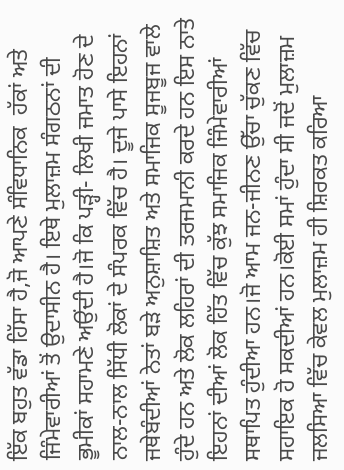ਇੱਕ ਬਹੁਤ ਵੱਡਾ ਹਿੱਸਾ ਹੈ,ਜੋ ਆਪਣੇ ਸੰਵਿਧਾਨਿਕ  ਹੱਕਾਂ ਅਤੇ ਜਿੰਮੇਵਾਰੀਆਂ ਤੋਂ ਉਦਾਸੀਨ ਹੈ। ਇਥੇ ਮੁਲਾਜ਼ਮ ਸੰਗਠਨਾਂ ਦੀ ਭੂਮੀਕਾਂ ਸਹਾਮਣੇ ਅਉਂਦੀ ਹੈ।ਜੋ ਕਿ ਪੜ੍ਹੀ- ਲਿਖੀ ਜਮਾਤ ਹੋਣ ਦੇ ਨਾਲ-ਨਾਲ ਸਿੱਧੀ ਲੋਕਾਂ ਦੇ ਸੰਪਰਕ ਵਿੱਚ ਹੈ। ਦੂਜੇ ਪਾਸੇ ਇਹਨਾਂ ਜਥੇਬੰਦੀਆਂ ਨੇਤਾਂ ਬੜੇ ਅਨੁਸ਼ਾਸ਼ਿਤ ਅਤੇ ਸਮਾਜਿਕ ਸੂਜਬੂਜ ਵਾਲੇ ਹੁੰਦੇ ਹਨ ਅਤੇ ਲੋਕ ਲਹਿਰਾਂ ਦੀ ਤਰਜਮਾਨੀ ਕਰਦੇ ਹਨ ਇਸ ਨਾਤੇ  ਇਹਨਾਂ ਦੀਆਂ ਲੋਕ ਹਿੱਤ ਵਿੱਚ ਕੁੱਝ ਸਮਾਜਿਕ ਜਿੰਮੇਵਾਰੀਆਂ ਸਥਾਪਿਤ ਹੁੰਦੀਆ ਹਨ।ਜੋ ਆਮ ਜਨ-ਜੀਨਣ ਉੱਚਾ ਚੁੱਕਣ ਵਿੱਚ ਸਹਾਇਕ ਹੋ ਸਕਦੀਆਂ ਹਨ।ਕੋਈ ਸਮਾਂ ਹੁੰਦਾ ਸੀ ਜਦੋਂ ਮੁਲਾਜ਼ਮ ਜਲਸਿਆ ਵਿੱਚ ਕੇਵਲ ਮੁਲਾਜ਼ਮ ਹੀ ਸ਼ਿਰਕਤ ਕਰਿਆ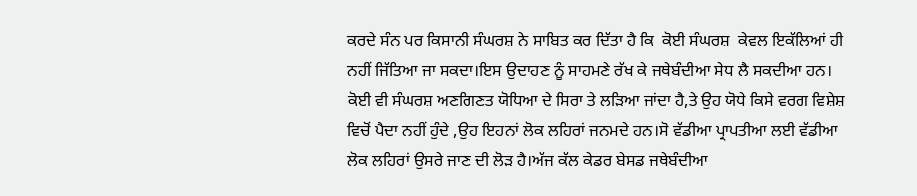ਕਰਦੇ ਸੰਨ ਪਰ ਕਿਸਾਨੀ ਸੰਘਰਸ਼ ਨੇ ਸਾਬਿਤ ਕਰ ਦਿੱਤਾ ਹੈ ਕਿ  ਕੋਈ ਸੰਘਰਸ਼  ਕੇਵਲ ਇਕੱਲਿਆਂ ਹੀ ਨਹੀਂ ਜਿੱਤਿਆ ਜਾ ਸਕਦਾ।ਇਸ ਉਦਾਹਣ ਨੂੰ ਸਾਹਮਣੇ ਰੱਖ ਕੇ ਜਥੇਬੰਦੀਆ ਸੇਧ ਲੈ ਸਕਦੀਆ ਹਨ। ਕੋਈ ਵੀ ਸੰਘਰਸ਼ ਅਣਗਿਣਤ ਯੋਧਿਆ ਦੇ ਸਿਰਾ ਤੇ ਲੜਿਆ ਜਾਂਦਾ ਹੈ,ਤੇ ਉਹ ਯੋਧੇ ਕਿਸੇ ਵਰਗ ਵਿਸ਼ੇਸ਼ ਵਿਚੋਂ ਪੈਦਾ ਨਹੀਂ ਹੁੰਦੇ ,ਉਹ ਇਹਨਾਂ ਲੋਕ ਲਹਿਰਾਂ ਜਨਮਦੇ ਹਨ।ਸੋ ਵੱਡੀਆ ਪ੍ਰਾਪਤੀਆ ਲਈ ਵੱਡੀਆ ਲੋਕ ਲਹਿਰਾਂ ਉਸਰੇ ਜਾਣ ਦੀ ਲੋੜ ਹੈ।ਅੱਜ ਕੱਲ ਕੇਡਰ ਬੇਸਡ ਜਥੇਬੰਦੀਆ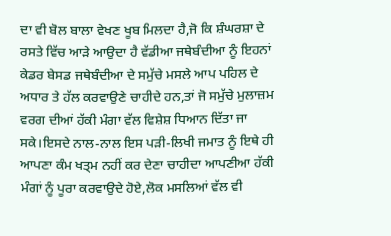ਦਾ ਵੀ ਬੋਲ ਬਾਲਾ ਵੇਖਣ ਖੂਬ ਮਿਲਦਾ ਹੈ,ਜੋ ਕਿ ਸ਼ੰਘਰਸ਼ਾ ਦੇ ਰਸਤੇ ਵਿੱਚ ਆੜੇ ਆਉਦਾ ਹੈ ਵੱਡੀਆ ਜਥੇਬੰਦੀਆ ਨੂੰ ਇਹਨਾਂ ਕੇਡਰ ਬੇਸਡ ਜਥੇਬੰਦੀਆ ਦੇ ਸਮੁੱਚੇ ਮਸਲੇ ਆਪ ਪਹਿਲ ਦੇ ਅਧਾਰ ਤੇ ਹੱਲ ਕਰਵਾਉਣੇ ਚਾਹੀਦੇ ਹਨ,ਤਾਂ ਜੋ ਸਮੁੱਚੇ ਮੁਲਾਜ਼ਮ ਵਰਗ ਦੀਆਂ ਹੱਕੀ ਮੰਗਾ ਵੱਲ ਵਿਸ਼ੇਸ਼ ਧਿਆਨ ਦਿੱਤਾ ਜਾ ਸਕੇ।ਇਸਦੇ ਨਾਲ-ਨਾਲ ਇਸ ਪੜੀ-ਲਿਖੀ ਜਮਾਤ ਨੂੰ ਇਥੇ ਹੀ ਆਪਣਾ ਕੰਮ ਖਤ੍ਮ ਨਹੀਂ ਕਰ ਦੇਣਾ ਚਾਹੀਦਾ ਆਪਣੀਆ ਹੱਕੀ ਮੰਗਾਂ ਨੂੰ ਪੂਰਾ ਕਰਵਾਉਦੇ ਹੋਏ,ਲੋਕ ਮਸਲਿਆਂ ਵੱਲ ਵੀ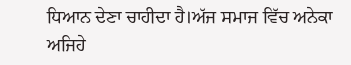ਧਿਆਨ ਦੇਣਾ ਚਾਹੀਦਾ ਹੈ।ਅੱਜ ਸਮਾਜ ਵਿੱਚ ਅਨੇਕਾ ਅਜਿਹੇ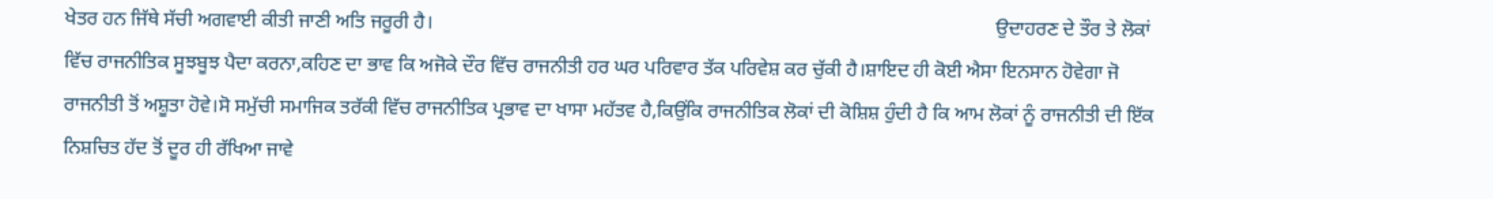ਖੇਤਰ ਹਨ ਜਿੱਥੇ ਸੱਚੀ ਅਗਵਾਈ ਕੀਤੀ ਜਾਣੀ ਅਤਿ ਜਰੂਰੀ ਹੈ।                                                                                                                  ਉਦਾਹਰਣ ਦੇ ਤੌਰ ਤੇ ਲੋਕਾਂ ਵਿੱਚ ਰਾਜਨੀਤਿਕ ਸੂਝਬੂਝ ਪੈਦਾ ਕਰਨਾ,ਕਹਿਣ ਦਾ ਭਾਵ ਕਿ ਅਜੋਕੇ ਦੌਰ ਵਿੱਚ ਰਾਜਨੀਤੀ ਹਰ ਘਰ ਪਰਿਵਾਰ ਤੱਕ ਪਰਿਵੇਸ਼ ਕਰ ਚੁੱਕੀ ਹੈ।ਸ਼ਾਇਦ ਹੀ ਕੋਈ ਐਸਾ ਇਨਸਾਨ ਹੋਵੇਗਾ ਜੋ ਰਾਜਨੀਤੀ ਤੋਂ ਅਸ਼ੂਤਾ ਹੋਵੇ।ਸੋ ਸਮੁੱਚੀ ਸਮਾਜਿਕ ਤਰੱਕੀ ਵਿੱਚ ਰਾਜਨੀਤਿਕ ਪ੍ਰਭਾਵ ਦਾ ਖਾਸਾ ਮਹੱਤਵ ਹੈ,ਕਿਉਂਕਿ ਰਾਜਨੀਤਿਕ ਲੋਕਾਂ ਦੀ ਕੋਸ਼ਿਸ਼ ਹੁੰਦੀ ਹੈ ਕਿ ਆਮ ਲੋਕਾਂ ਨੂੰ ਰਾਜਨੀਤੀ ਦੀ ਇੱਕ ਨਿਸ਼ਚਿਤ ਹੱਦ ਤੋਂ ਦੂਰ ਹੀ ਰੱਖਿਆ ਜਾਵੇ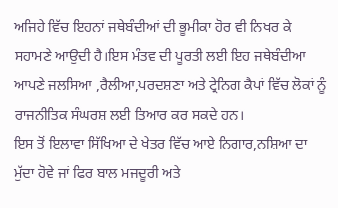ਅਜਿਹੇ ਵਿੱਚ ਇਹਨਾਂ ਜਥੇਬੰਦੀਆਂ ਦੀ ਭੂਮੀਕਾ ਹੋਰ ਵੀ ਨਿਖਰ ਕੇ ਸਹਾਮਣੇ ਆਉਦੀ ਹੈ।ਇਸ ਮੰਤਵ ਦੀ ਪੂਰਤੀ ਲਈ ਇਹ ਜਥੇਬੰਦੀਆ ਆਪਣੇ ਜਲਸਿਆ ,ਰੈਲੀਆ,ਪਰਦਸ਼ਣਾ ਅਤੇ ਟ੍ਰੇਨਿਗ ਕੈਪਾਂ ਵਿੱਚ ਲੋਕਾਂ ਨੂੰ ਰਾਜਨੀਤਿਕ ਸੰਘਰਸ਼ ਲਈ ਤਿਆਰ ਕਰ ਸਕਦੇ ਹਨ।                                                                                                                                            ਇਸ ਤੋਂ ਇਲਾਵਾ ਸਿੱਖਿਆ ਦੇ ਖੇਤਰ ਵਿੱਚ ਆਏ ਨਿਗਾਰ,ਨਸ਼ਿਆ ਦਾ ਮੁੱਦਾ ਹੋਵੇ ਜਾਂ ਫਿਰ ਬਾਲ ਮਜਦੂਰੀ ਅਤੇ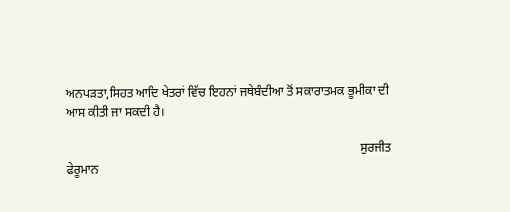ਅਨਪੜਤਾ,ਸਿਹਤ ਆਦਿ ਖੇਤਰਾਂ ਵਿੱਚ ਇਹਨਾਂ ਜਥੇਬੰਦੀਆ ਤੋਂ ਸਕਾਰਾਤਮਕ ਭੂਮੀਕਾ ਦੀ ਆਸ ਕੀਤੀ ਜਾ ਸਕਦੀ ਹੈ।

                                                                                              ਸੁਰਜੀਤ ਫੇਰੂਮਾਨ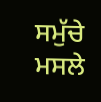ਸਮੁੱਚੇ ਮਸਲੇ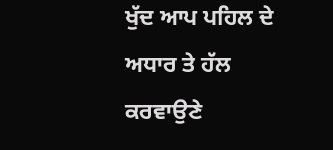ਖੁੱਦ ਆਪ ਪਹਿਲ ਦੇ ਅਧਾਰ ਤੇ ਹੱਲ ਕਰਵਾਉਣੇ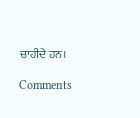ਚਾਹੀਦੇ ਹਨ।

Comments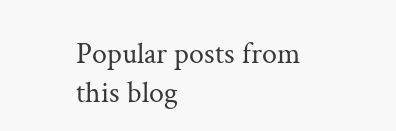Popular posts from this blog